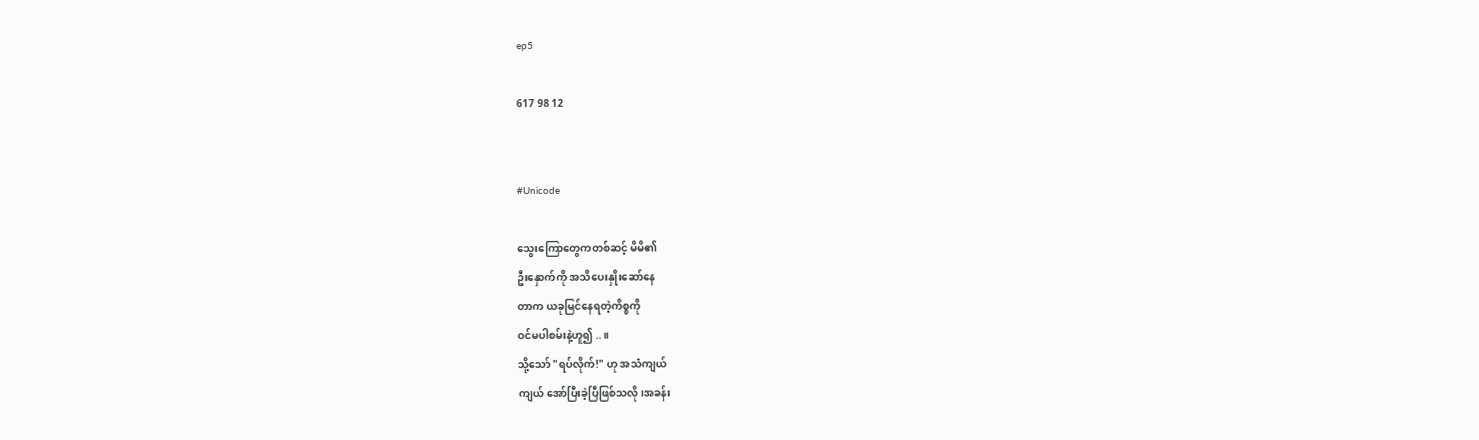ep5

617 98 12


#Unicode

သွေးကြောတွေကတစ်ဆင့် မိမိ၏
ဦးနှောက်ကို အသိပေးနှိုးဆော်နေ
တာက ယခုမြင်နေရတဲ့ကိစ္စကို
ဝင်မပါစမ်းနဲ့ဟူ၍ ..။
သို့သော် "ရပ်လိုက်!" ဟု အသံကျယ်
ကျယ် အော်ပြီးခဲ့ပြီဖြစ်သလို၊အခန်း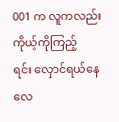001 က လူကလည်း ကိုယ့်ကိုကြည့်
ရင်း လှောင်ရယ်နေလေ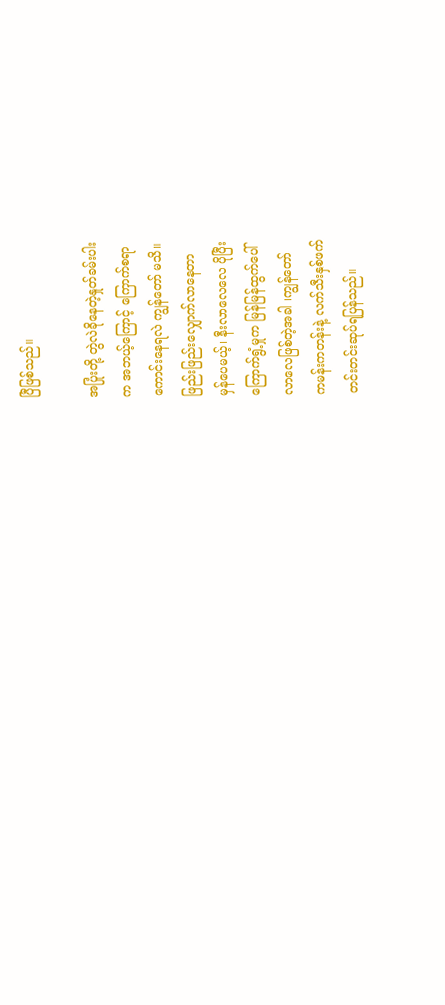ပြီဖြစ်သည်။

အပြုံးတို့ တွဲလဲခိုနေတဲ့နှုတ်ခမ်းပါး
က အဘယ့်ကြောင့် ကြောက်စရာ
ကောင်းနေရလဲ ကျွန်တော် မသိ။
ဖြည်းဖြည်းလျှောက်လာနေတာ
မှန်ပေမယ့်၊ နီးလာလေလေ ပိုပြီး
ကြောက်ရွံ့မှုက မြန်မြန်ထွက်ပေါ်
လာလေဖြစ်တဲ့အခါ ၊ကျွန်တော်
ကမန်းကတန်းနဲ့ လက်သီးနှစ်ဖက်
တင်းတင်းဆုပ်ရပြန်သည်။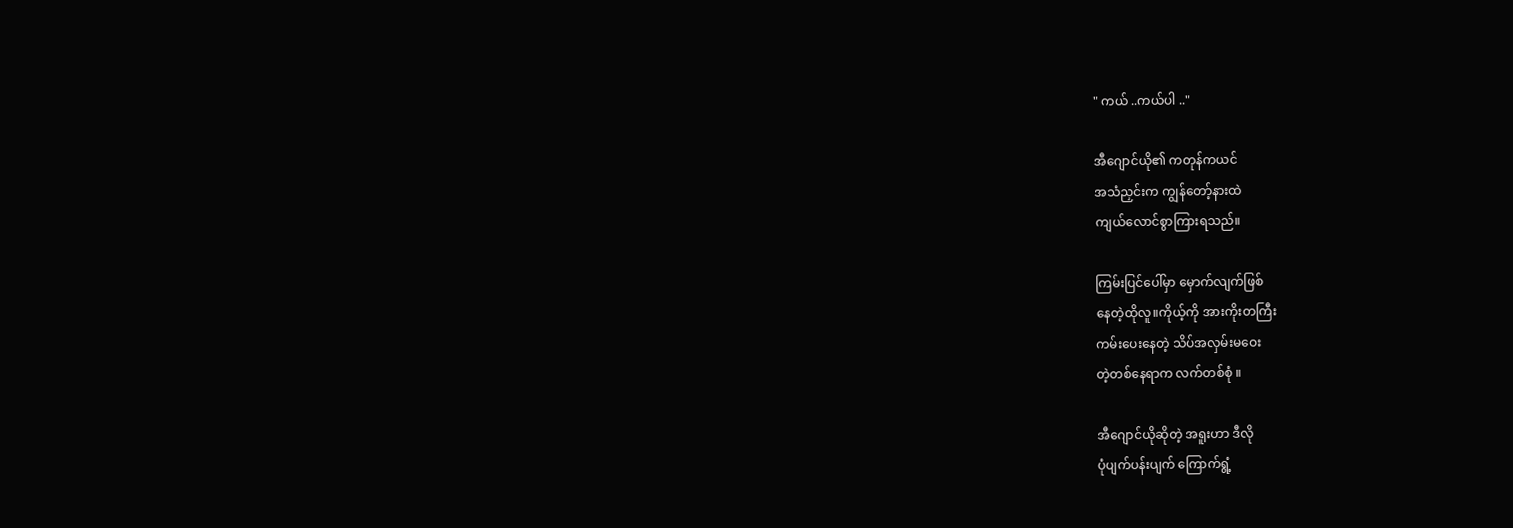" ကယ် ..ကယ်ပါ .."

အီဂျောင်ယို၏ ကတုန်ကယင်
အသံညှင်းက ကျွန်တော့်နားထဲ
ကျယ်လောင်စွာကြားရသည်။

ကြမ်းပြင်ပေါ်မှာ မှောက်လျက်ဖြစ်
နေတဲ့ထိုလူ။ကိုယ့်ကို အားကိုးတကြီး
ကမ်းပေးနေတဲ့ သိပ်အလှမ်းမဝေး
တဲ့တစ်နေရာက လက်တစ်စုံ ။

အီဂျောင်ယိုဆိုတဲ့ အရူးဟာ ဒီလို
ပုံပျက်ပန်းပျက် ကြောက်ရွံ့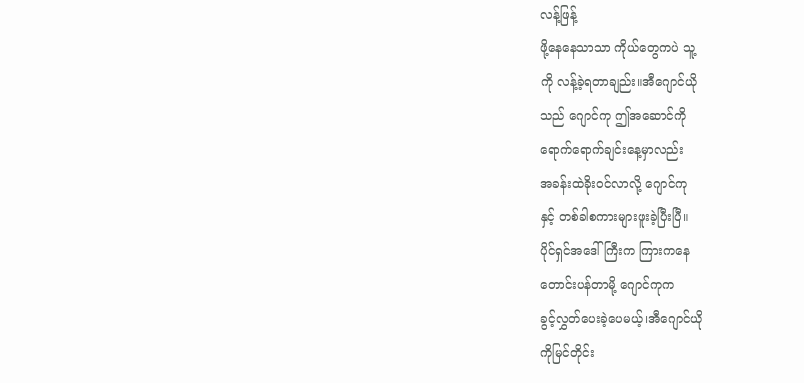လန့်ဖြန့်
ဖို့နေနေသာသာ ကိုယ်တွေကပဲ သူ့
ကို လန့်ခဲ့ရတာချည်း။အီဂျောင်ယို
သည် ဂျောင်ကု ဤအဆောင်ကို
ရောက်ရောက်ချင်းနေ့မှာလည်း
အခန်းထဲခိုးဝင်လာလို့ ဂျောင်ကု
နှင့် တစ်ခါစကားများဖူးခဲ့ပြီးပြီ။
ပိုင်ရှင်အဒေါ်ကြီးက ကြားကနေ
တောင်းပန်တာမို့ ဂျောင်ကုက
ခွင့်လွှတ်ပေးခဲ့ပေမယ့်၊အီဂျောင်ယို
ကိုမြင်တိုင်း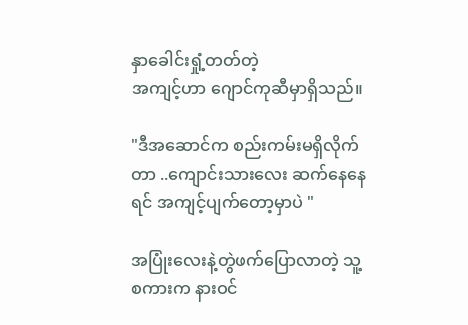နှာခေါင်းရှုံ့တတ်တဲ့
အကျင့်ဟာ ဂျောင်ကုဆီမှာရှိသည်။

"ဒီအဆောင်က စည်းကမ်းမရှိလိုက်
တာ ..ကျောင်းသားလေး ဆက်နေနေ
ရင် အကျင့်ပျက်တော့မှာပဲ "

အပြုံးလေးနဲ့တွဲဖက်ပြောလာတဲ့ သူ့
စကားက နားဝင်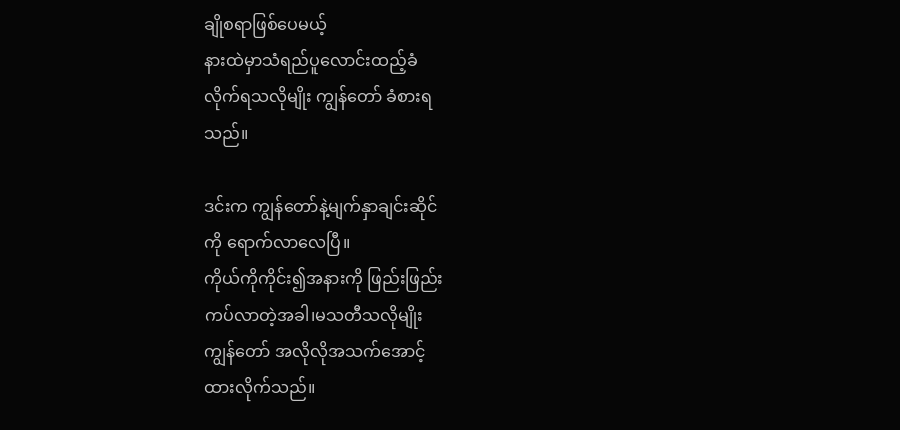ချိုစရာဖြစ်ပေမယ့်
နားထဲမှာသံရည်ပူလောင်းထည့်ခံ
လိုက်ရသလိုမျိုး ကျွန်တော် ခံစားရ
သည်။

ဒင်းက ကျွန်တော်နဲ့မျက်နှာချင်းဆိုင်
ကို ရောက်လာလေပြီ။
ကိုယ်ကိုကိုင်း၍အနားကို ဖြည်းဖြည်း
ကပ်လာတဲ့အခါ၊မသတီသလိုမျိုး
ကျွန်တော် အလိုလိုအသက်အောင့်
ထားလိုက်သည်။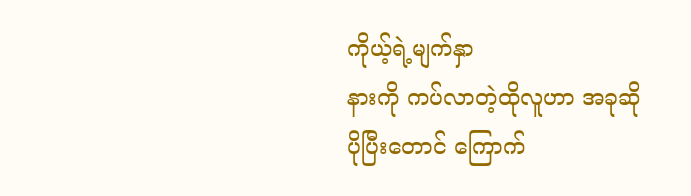ကိုယ့်ရဲ့မျက်နှာ
နားကို ကပ်လာတဲ့ထိုလူဟာ အခုဆို
ပိုပြီးတောင် ကြောက်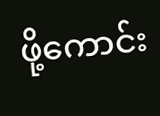ဖို့ကောင်း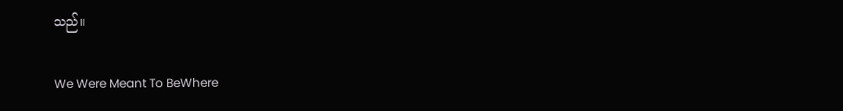သည်။

We Were Meant To BeWhere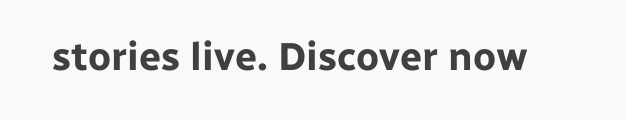stories live. Discover now